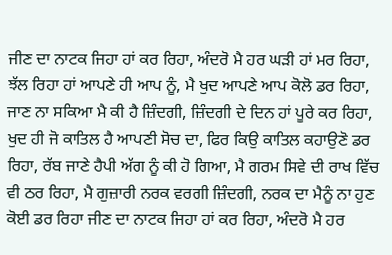ਜੀਣ ਦਾ ਨਾਟਕ ਜਿਹਾ ਹਾਂ ਕਰ ਰਿਹਾ, ਅੰਦਰੋ ਮੈ ਹਰ ਘੜੀ ਹਾਂ ਮਰ ਰਿਹਾ, ਝੱਲ ਰਿਹਾ ਹਾਂ ਆਪਣੇ ਹੀ ਆਪ ਨੂੰ, ਮੈ ਖੁਦ ਆਪਣੇ ਆਪ ਕੋਲੋ ਡਰ ਰਿਹਾ, ਜਾਣ ਨਾ ਸਕਿਆ ਮੈ ਕੀ ਹੈ ਜ਼ਿੰਦਗੀ, ਜ਼ਿੰਦਗੀ ਦੇ ਦਿਨ ਹਾਂ ਪੂਰੇ ਕਰ ਰਿਹਾ, ਖੁਦ ਹੀ ਜੋ ਕਾਤਿਲ ਹੈ ਆਪਣੀ ਸੋਚ ਦਾ, ਫਿਰ ਕਿਉ ਕਾਤਿਲ ਕਹਾਉਣੋ ਡਰ ਰਿਹਾ, ਰੱਬ ਜਾਣੇ ਹੈਪੀ ਅੱਗ ਨੂੰ ਕੀ ਹੋ ਗਿਆ, ਮੈ ਗਰਮ ਸਿਵੇ ਦੀ ਰਾਖ ਵਿੱਚ ਵੀ ਠਰ ਰਿਹਾ, ਮੈ ਗੁਜ਼ਾਰੀ ਨਰਕ ਵਰਗੀ ਜ਼ਿੰਦਗੀ, ਨਰਕ ਦਾ ਮੈਨੂੰ ਨਾ ਹੁਣ ਕੋਈ ਡਰ ਰਿਹਾ ਜੀਣ ਦਾ ਨਾਟਕ ਜਿਹਾ ਹਾਂ ਕਰ ਰਿਹਾ, ਅੰਦਰੋ ਮੈ ਹਰ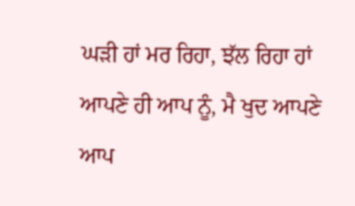ਘੜੀ ਹਾਂ ਮਰ ਰਿਹਾ, ਝੱਲ ਰਿਹਾ ਹਾਂ ਆਪਣੇ ਹੀ ਆਪ ਨੂੰ, ਮੈ ਖੁਦ ਆਪਣੇ ਆਪ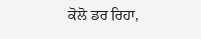ਕੋਲੋ ਡਰ ਰਿਹਾ,